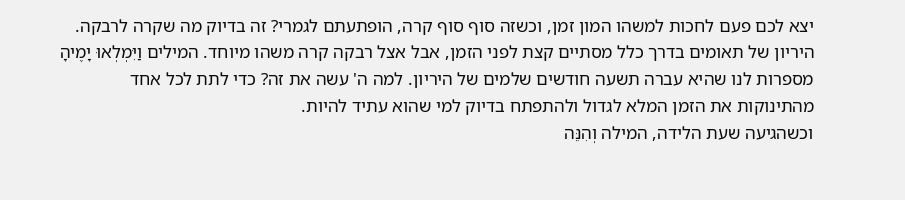יצא לכם פעם לחכות למשהו המון זמן, וכשזה סוף סוף קרה, הופתעתם לגמרי? זה בדיוק מה שקרה לרבקה. היריון של תאומים בדרך כלל מסתיים קצת לפני הזמן, אבל אצל רבקה קרה משהו מיוחד. המילים וַיִּמְלְאוּ יָמֶיהָ מספרות לנו שהיא עברה תשעה חודשים שלמים של היריון. למה ה' עשה את זה? כדי לתת לכל אחד מהתינוקות את הזמן המלא לגדול ולהתפתח בדיוק למי שהוא עתיד להיות.
וכשהגיעה שעת הלידה, המילה וְהִנֵּה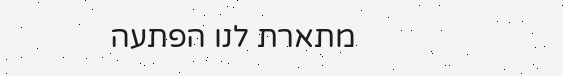מתארת לנו הפתעה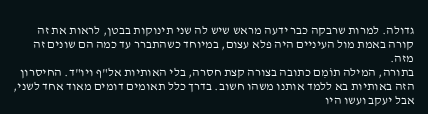גדולה. למרות שרבקה כבר ידעה מראש שיש לה שני תינוקות בבטן, לראות את זה קורה באמת מול העיניים היה פלא עצום, במיוחד כשהתברר עד כמה הם שונים זה מזה.
בתורה, המילה תוֹמִם כתובה בצורה קצת חסרה, בלי האותיות אל"ף ויו"ד. החיסרון הזה באותיות בא ללמד אותנו משהו חשוב. בדרך כלל תאומים דומים מאוד אחד לשני, אבל יעקב ועשו היו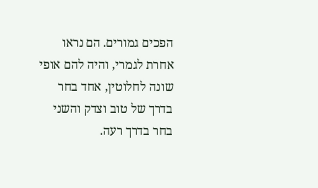הפכים גמורים. הם נראו אחרת לגמרי, והיה להם אופי שונה לחלוטין, אחד בחר בדרך של טוב וצדק והשני בחר בדרך רעה.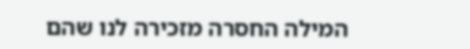המילה החסרה מזכירה לנו שהם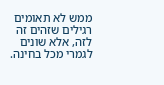ממש לא תאומים רגילים שזהים זה לזה, אלא שונים לגמרי מכל בחינה.